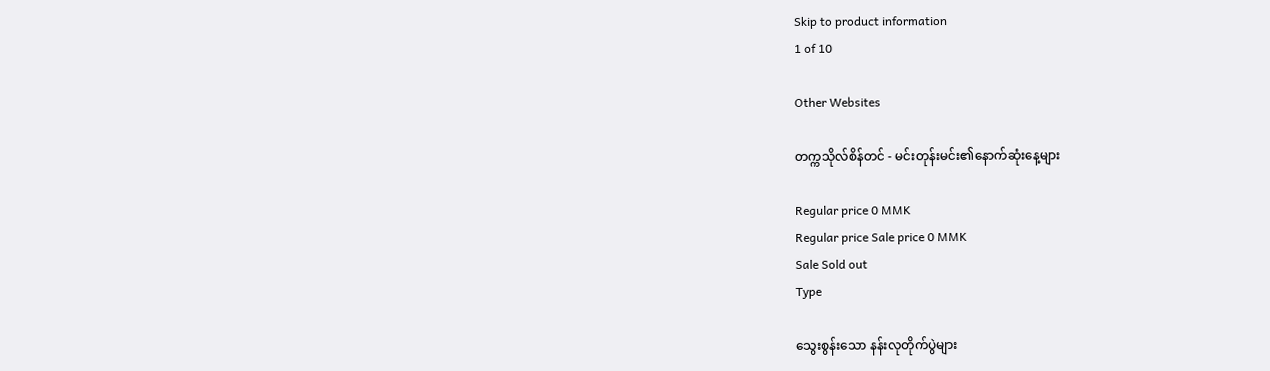Skip to product information
1 of 10

Other Websites

တက္ကသိုလ်စိန်တင် - မင်းတုန်းမင်း၏နောက်ဆုံးနေ့များ

Regular price 0 MMK
Regular price Sale price 0 MMK
Sale Sold out
Type

သွေးစွန်းသော နန်းလုတိုက်ပွဲများ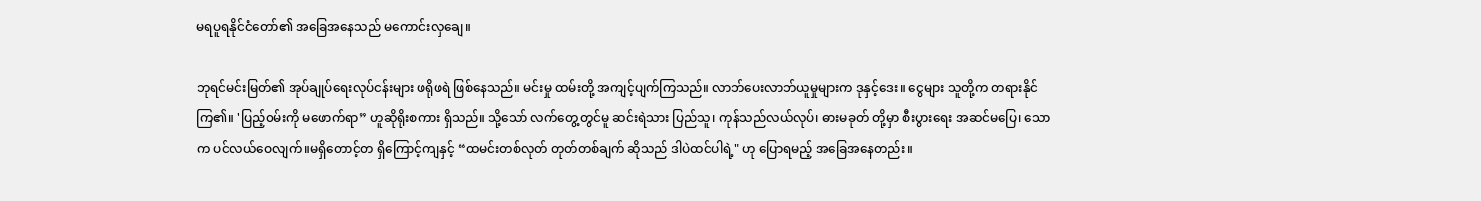မရပူရနိုင်ငံတော်၏ အခြေအနေသည် မကောင်းလှချေ။

ဘုရင်မင်းမြတ်၏ အုပ်ချုပ်ရေးလုပ်ငန်းများ ဖရိုဖရဲ ဖြစ်နေသည်။ မင်းမှု ထမ်းတို့ အကျင့်ပျက်ကြသည်။ လာဘ်ပေးလာဘ်ယူမှုများက ဒုနှင့်ဒေး။ ငွေများ သူတို့က တရားနိုင်ကြ၏။ 'ပြည့်၀မ်းကို မဖောက်ရာ” ဟူဆိုရိုးစကား ရှိသည်။ သို့သော် လက်တွေ့တွင်မူ ဆင်းရဲသား ပြည်သူ၊ ကုန်သည်လယ်လုပ်၊ ဓားမခုတ် တို့မှာ စီးပွားရေး အဆင်မပြေ၊ သောက ပင်လယ်ဝေလျက်။မရှိတောင့်တ ရှိကြောင့်ကျနှင့် “ထမင်းတစ်လုတ် တုတ်တစ်ချက် ဆိုသည် ဒါပဲထင်ပါရဲ့" ဟု ပြောရမည့် အခြေအနေတည်း။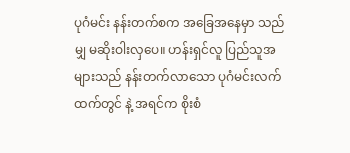ပုဂံမင်း နန်းတက်စက အခြေအနေမှာ သည်မျှ မဆိုးဝါးလှပေ။ ဟန်းရှင်လူ ပြည်သူအများသည် နန်းတက်လာသော ပုဂံမင်းလက်ထက်တွင် နဲ့ အရင်က စိုးစံ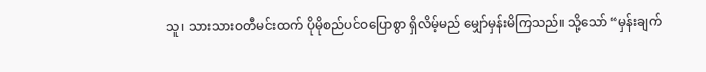သူ၊ သားသားဝတီမင်းထက် ပိုမိုစည်ပင်ဝပြောစွာ ရှိလိမ့်မည် မျှော်မှန်းမိကြသည်။ သို့သော် “မှန်းချက်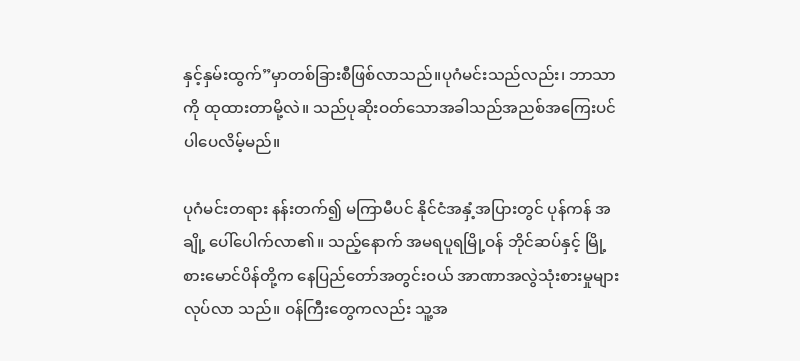နှင့်နှမ်းထွက်”မှာတစ်ခြားစီဖြစ်လာသည်။ပုဂံမင်းသည်လည်း၊ ဘာသာကို ထုထားတာမို့လဲ။ သည်ပုဆိုးဝတ်သောအခါသည်အညစ်အကြေးပင်ပါပေလိမ့်မည်။

ပုဂံမင်းတရား နန်းတက်၍ မကြာမီပင် နိုင်ငံအနှံ့အပြားတွင် ပုန်ကန် အချို့ ပေါ်ပေါက်လာ၏။ သည့်နောက် အမရပူရမြို့ဝန် ဘိုင်ဆပ်နှင့် မြို့စားမောင်ပိန်တို့က နေပြည်တော်အတွင်းဝယ် အာဏာအလွဲသုံးစားမှုများ လုပ်လာ သည်။ ဝန်ကြီးတွေကလည်း သူ့အ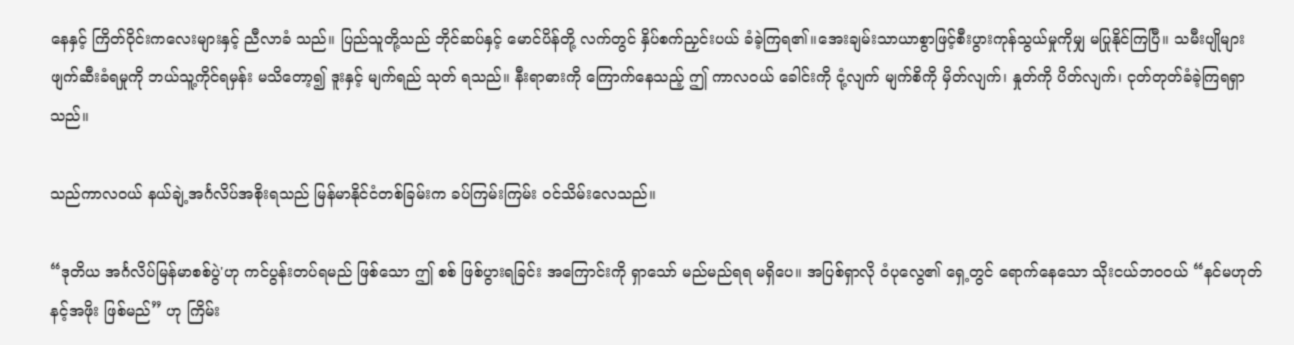နေနှင့် ကြိတ်ဝိုင်းကလေးများနှင့် ညီလာခံ သည်။ ပြည်သူတို့သည် ဘိုင်ဆပ်နှင့် မောင်ပိန်တို့ လက်တွင် နှိပ်စက်ညှင်းပယ် ခံခဲ့ကြရ၏။အေးချမ်းသာယာစွာဖြင့်စီးပွားကုန်သွယ်မှုကိုမျှ မပြုနိုင်ကြပြီ။ သမီးပျိုများ ဖျက်ဆီးခံရမှုကို ဘယ်သူ့ကိုင်ရမှန်း မသိတော့၍ ဒူးနှင့် မျက်ရည် သုတ် ရသည်။ နီးရာဓားကို ကြောက်နေသည့် ဤ ကာလဝယ် ခေါင်းကို ငုံ့လျက် မျက်စိကို မှိတ်လျက်၊ နှုတ်ကို ပိတ်လျက်၊ ငုတ်တုတ်ခံခဲ့ကြရရှာသည်။

သည်ကာလ၀ယ် နယ်ချဲ့အင်္ဂလိပ်အစိုးရသည် မြန်မာနိုင်ငံတစ်ခြမ်းက ခပ်ကြမ်းကြမ်း ဝင်သိမ်းလေသည်။

“ဒုတိယ အင်္ဂလိပ်မြန်မာစစ်ပွဲ'ဟု ကင်ပွန်းတပ်ရမည် ဖြစ်သော ဤ စစ် ဖြစ်ပွားရခြင်း အကြောင်းကို ရှာသော် မည်မည်ရရ မရှိပေ။ အပြစ်ရှာလို ဝံပုလွေ၏ ရှေ့တွင် ရောက်နေသော သိုးငယ်ဘဝဝယ် “နင်မဟုတ် နင့်အဖိုး ဖြစ်မည်” ဟု ကြိမ်း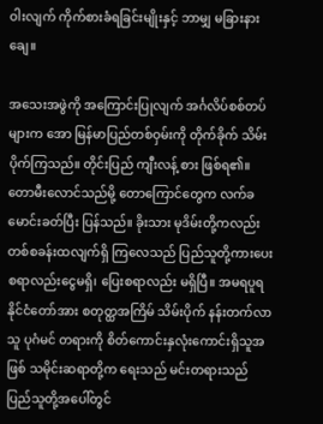ဝါးလျက် ကိုက်စားခံရခြင်းမျိုးနှင့် ဘာမျှ မခြားနားချေ။

အသေးအဖွဲကို အကြောင်းပြုလျက် အင်္ဂလိပ်စစ်တပ်များက အော မြန်မာပြည်တစ်ဝှမ်းကို တိုက်ခိုက် သိမ်းပိုက်ကြသည်။ တိုင်းပြည် ကျီးလန့် စား ဖြစ်ရ၏။ တောမီးလောင်သည်မို့ တောကြောင်တွေက လက်ခမောင်းခတ်ပြီး ပြန်သည်။ ခိုးသား မုဒိမ်းတို့ကလည်း တစ်စခန်းထလျက်ရှိ ကြလေသည် ပြည်သူတို့ကားပေးစရာလည်းငွေမရှိ၊ ပြေးစရာလည်း မရှိပြီ။ အမရပူရနိုင်ငံတော်အား စတုတ္ထအကြိမ် သိမ်းပိုက် နန်းတက်လာသူ ပုဂံမင် တရားကို စိတ်ကောင်းနှလုံးကောင်းရှိသူအဖြစ် သမိုင်းဆရာတို့က ရေးသည် မင်းတရားသည် ပြည်သူတို့အပေါ်တွင်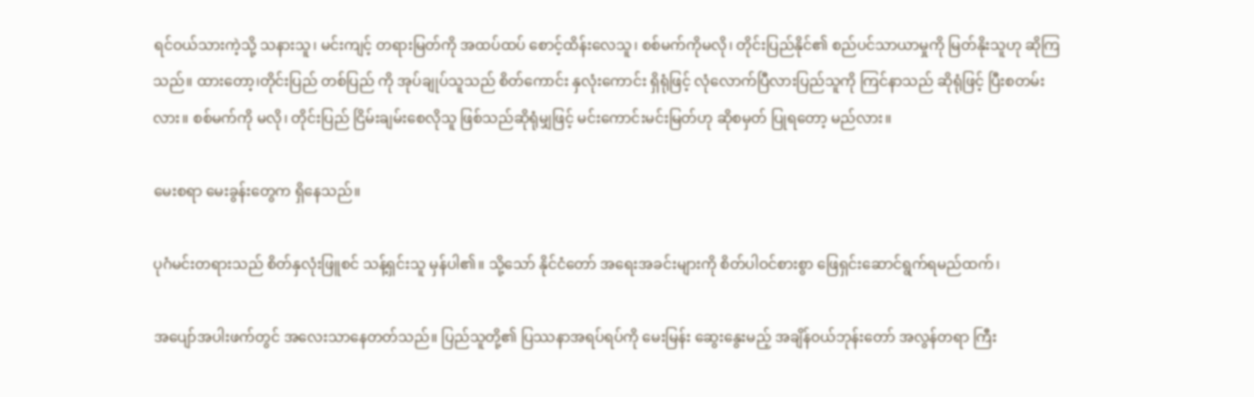ရင်ဝယ်သားကဲ့သို့ သနားသူ၊ မင်းကျင့် တရားမြတ်ကို အထပ်ထပ် စောင့်ထိန်းလေသူ၊ စစ်မက်ကိုမလို၊ တိုင်းပြည်နိုင်၏ စည်ပင်သာယာမှုကို မြတ်နိုးသူဟု ဆိုကြသည်။ ထားတော့၊တိုင်းပြည် တစ်ပြည် ကို အုပ်ချုပ်သူသည် စိတ်ကောင်း နှလုံးကောင်း ရှိရုံဖြင့် လုံလောက်ပြီလားပြည်သူကို ကြင်နာသည် ဆိုရုံဖြင့် ပြီးစတမ်းလား။ စစ်မက်ကို မလို၊ တိုင်းပြည် ငြိမ်းချမ်းစေလိုသူ ဖြစ်သည်ဆိုရုံမျှဖြင့် မင်းကောင်းမင်းမြတ်ဟု ဆိုစမှတ် ပြုရတော့ မည်လား။

မေးစရာ မေးခွန်းတွေက ရှိနေသည်။

ပုဂံမင်းတရားသည် စိတ်နှလုံးဖြူစင် သန့်ရှင်းသူ မှန်ပါ၏။ သို့သော် နိုင်ငံတော် အရေးအခင်းများကို စိတ်ပါဝင်စားစွာ ဖြေရှင်းဆောင်ရွက်ရမည်ထက်၊

အပျော်အပါးဖက်တွင် အလေးသာနေတတ်သည်။ ပြည်သူတို့၏ ပြဿနာအရပ်ရပ်ကို မေးမြန်း ဆွေးနွေးမည့် အချိန်၀ယ်ဘုန်းတော် အလွန်တရာ ကြီး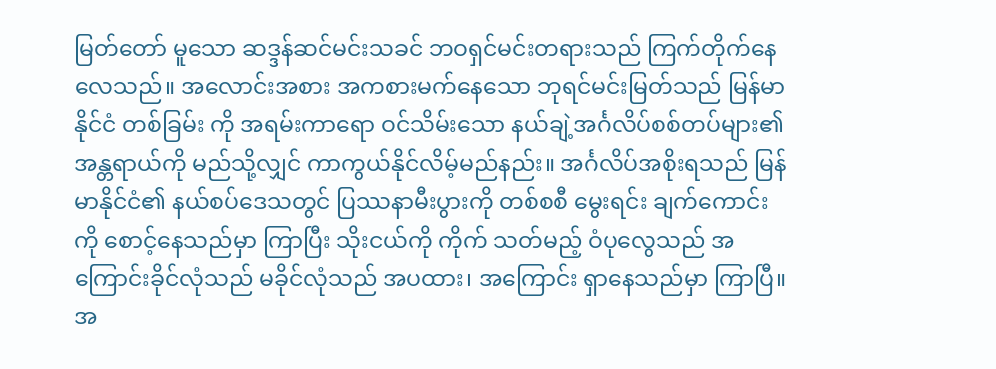မြတ်တော် မူသော ဆဒ္ဒန်ဆင်မင်းသခင် ဘဝရှင်မင်းတရားသည် ကြက်တိုက်နေလေသည်။ အလောင်းအစား အကစားမက်နေသော ဘုရင်မင်းမြတ်သည် မြန်မာနိုင်ငံ တစ်ခြမ်း ကို အရမ်းကာရော ဝင်သိမ်းသော နယ်ချဲ့အင်္ဂလိပ်စစ်တပ်များ၏ အန္တရာယ်ကို မည်သို့လျှင် ကာကွယ်နိုင်လိမ့်မည်နည်း။ အင်္ဂလိပ်အစိုးရသည် မြန်မာနိုင်ငံ၏ နယ်စပ်ဒေသတွင် ပြဿနာမီးပွားကို တစ်စစီ မွေးရင်း ချက်ကောင်းကို စောင့်နေသည်မှာ ကြာပြီး သိုးငယ်ကို ကိုက် သတ်မည့် ဝံပုလွေသည် အကြောင်းခိုင်လုံသည် မခိုင်လုံသည် အပထား၊ အကြောင်း ရှာနေသည်မှာ ကြာပြီ။ အ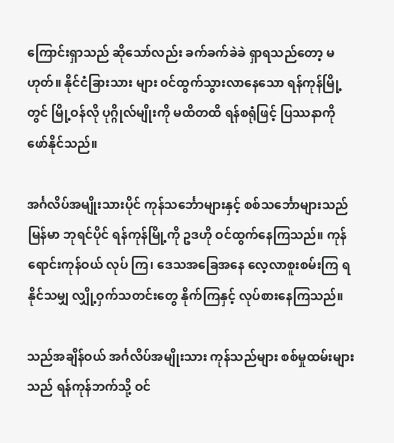ကြောင်းရှာသည် ဆိုသော်လည်း ခက်ခက်ခဲခဲ ရှာရသည်တော့ မဟုတ်။ နိုင်ငံခြားသား များ ၀င်ထွက်သွားလာနေသော ရန်ကုန်မြို့ တွင် မြို့ဝန်လို ပုဂ္ဂိုလ်မျိုးကို မထိတထိ ရန်စရုံဖြင့် ပြဿနာကို ဖော်နိုင်သည်။

အင်္ဂလိပ်အမျိုးသားပိုင် ကုန်သင်္ဘောများနှင့် စစ်သင်္ဘောများသည် မြန်မာ ဘုရင်ပိုင် ရန်ကုန်မြို့ကို ဥဒဟို ဝင်ထွက်နေကြသည်။ ကုန်ရောင်းကုန်ဝယ် လုပ် ကြ၊ ဒေသအခြေအနေ လေ့လာစူးစမ်းကြ ရနိုင်သမျှ လျှို့ဝှက်သတင်းတွေ နိုက်ကြနှင့် လုပ်စားနေကြသည်။

သည်အချိန်ဝယ် အင်္ဂလိပ်အမျိုးသား ကုန်သည်များ စစ်မှုထမ်းများသည် ရန်ကုန်ဘက်သို့ ဝင်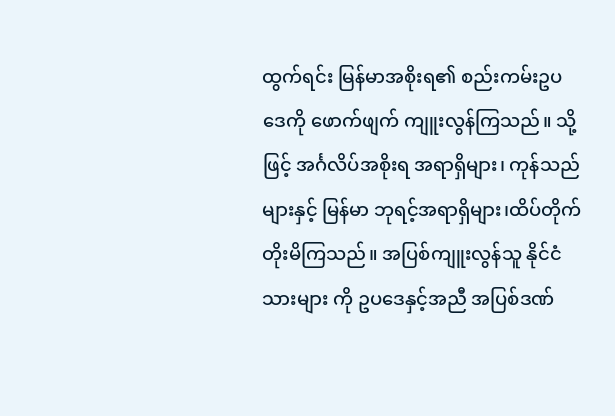ထွက်ရင်း မြန်မာအစိုးရ၏ စည်းကမ်းဥပဒေကို ဖောက်ဖျက် ကျူးလွန်ကြသည်။ သို့ဖြင့် အင်္ဂလိပ်အစိုးရ အရာရှိများ၊ ကုန်သည်များနှင့် မြန်မာ ဘုရင့်အရာရှိများ၊ထိပ်တိုက်တိုးမိကြသည်။ အပြစ်ကျူးလွန်သူ နိုင်ငံသားများ ကို ဥပဒေနှင့်အညီ အပြစ်ဒဏ်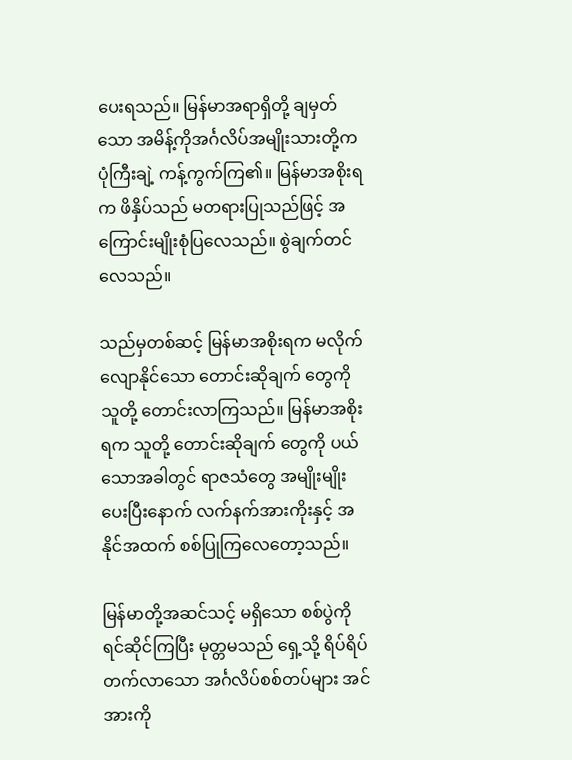ပေးရသည်။ မြန်မာအရာရှိတို့ ချမှတ်သော အမိန့်ကိုအင်္ဂလိပ်အမျိုးသားတို့က ပုံကြီးချဲ့ ကန့်ကွက်ကြ၏။ မြန်မာအစိုးရက ဖိနှိပ်သည် မတရားပြုသည်ဖြင့် အကြောင်းမျိုးစုံပြလေသည်။ စွဲချက်တင်လေသည်။

သည်မှတစ်ဆင့် မြန်မာအစိုးရက မလိုက်လျောနိုင်သော တောင်းဆိုချက် တွေကို သူတို့ တောင်းလာကြသည်။ မြန်မာအစိုးရက သူတို့ တောင်းဆိုချက် တွေကို ပယ်သောအခါတွင် ရာဇသံတွေ အမျိုးမျိုး ပေးပြီးနောက် လက်နက်အားကိုးနှင့် အနိုင်အထက် စစ်ပြုကြလေတော့သည်။

မြန်မာတို့အဆင်သင့် မရှိသော စစ်ပွဲကို ရင်ဆိုင်ကြပြီး မုတ္တမသည် ရှေ့သို့ ရိပ်ရိပ်တက်လာသော အင်္ဂလိပ်စစ်တပ်များ အင်အားကို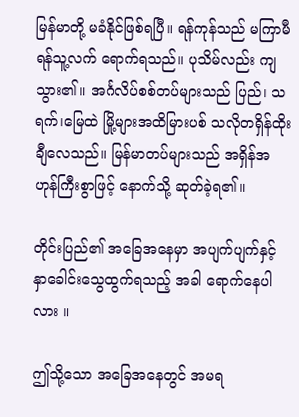မြန်မာတို့ မခံနိုင်ဖြစ်ရပြီ။ ရန်ကုန်သည် မကြာမီ ရန်သူ့လက် ရောက်ရသည်။ ပုသိမ်လည်း ကျသွား၏။ အင်္ဂလိပ်စစ်တပ်များသည် ပြည်၊ သရက်၊မြေထဲ မြို့များအထိမြားပစ် သလိုတရှိန်ထိုးချီလေသည်။ မြန်မာတပ်များသည် အရှိန်အဟုန်ကြီးစွာဖြင့် နောက်သို့ ဆုတ်ခဲ့ရ၏။

တိုင်းပြည်၏ အခြေအနေမှာ အပျက်ပျက်နှင့် နှာခေါင်းသွေထွက်ရသည့် အခါ ရောက်နေပါလား ။

ဤသို့သော အခြေအနေတွင် အမရ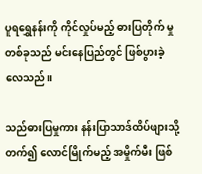ပူရရွှေနန်းကို ကိုင်လှုပ်မည့် ဓားပြတိုက် မှု တစ်ခုသည် မင်းနေပြည်တွင် ဖြစ်ပွားခဲ့လေသည်။

သည်ဓားပြမှုကား နန်းပြာသာဒ်ထိပ်ဖျားသို့ တက်၍ လောင်မြိုက်မည့် အမှိုက်မီး ဖြစ်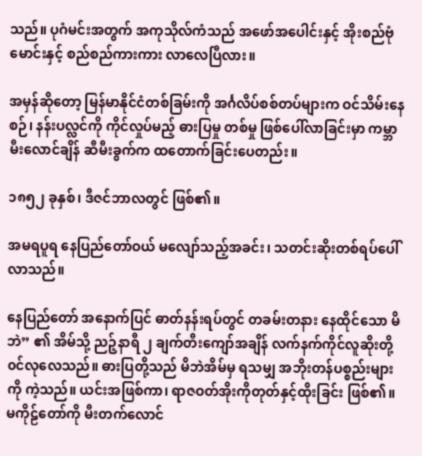သည်။ ပုဂံမင်းအတွက် အကုသိုလ်ကံသည် အဖော်အပေါင်းနှင့် အိုးစည်ဗုံမောင်းနှင့် စည်စည်ကားကား လာလေပြီလား။

အမှန်ဆိုတော့ မြန်မာနိုင်ငံတစ်ခြမ်းကို အင်္ဂလိပ်စစ်တပ်များက ဝင်သိမ်းနေစဉ်၊ နန်းပလ္လင်ကို ကိုင်လှုပ်မည့် ဓားပြမှု တစ်မှု ဖြစ်ပေါ်လာခြင်းမှာ ကမ္ဘာမီးလောင်ချိန် ဆီမီးခွက်က ထတောက်ခြင်းပေတည်း။

၁၈၅၂ ခုနှစ်၊ ဒီဇင်ဘာလတွင် ဖြစ်၏။

အမရပူရ နေပြည်တော်ဝယ် မလျော်သည့်အခင်း၊ သတင်းဆိုးတစ်ရပ်ပေါ်လာသည်။

နေပြည်တော် အနောက်ပြင် ဓာတ်နန်းရပ်တွင် တခမ်းတနား နေထိုင်သော မိဘဲ” ၏ အိမ်သို့ ညဉ့်နာရီ ၂ ချက်တီးကျော်အချိန် လက်နက်ကိုင်လူဆိုးတို့ ၀င်လုလေသည်။ ဓားပြတို့သည် မိဘဲအိမ်မှ ရသမျှ အဘိုးတန်ပစ္စည်းများကို ကဲ့သည်။ ယင်းအဖြစ်ကာ၊ ရာဇဝတ်အိုးကိုတုတ်နှင့်ထိုးခြင်း ဖြစ်၏။ မကိုဠ်တော်ကို မီးတက်လောင်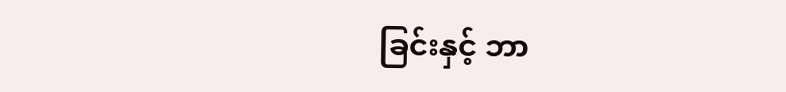ခြင်းနှင့် ဘာ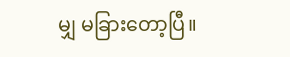မျှ မခြားတော့ပြီ။